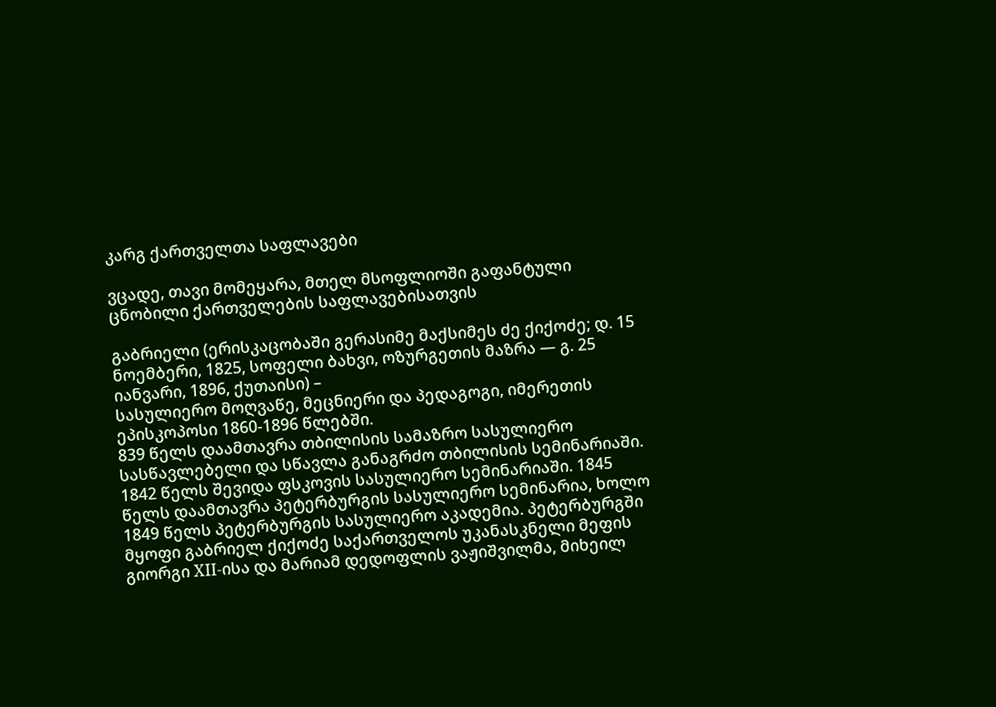კარგ ქართველთა საფლავები

ვცადე, თავი მომეყარა, მთელ მსოფლიოში გაფანტული ცნობილი ქართველების საფლავებისათვის

გაბრიელი (ერისკაცობაში გერასიმე მაქსიმეს ძე ქიქოძე; დ. 15 ნოემბერი, 1825, სოფელი ბახვი, ოზურგეთის მაზრა — გ. 25 იანვარი, 1896, ქუთაისი) –
სასულიერო მოღვაწე, მეცნიერი და პედაგოგი, იმერეთის ეპისკოპოსი 1860-1896 წლებში.
839 წელს დაამთავრა თბილისის სამაზრო სასულიერო სასწავლებელი და სწავლა განაგრძო თბილისის სემინარიაში. 1842 წელს შევიდა ფსკოვის სასულიერო სემინარიაში. 1845 წელს დაამთავრა პეტერბურგის სასულიერო სემინარია, ხოლო 1849 წელს პეტერბურგის სასულიერო აკადემია. პეტერბურგში მყოფი გაბრიელ ქიქოძე საქართველოს უკანასკნელი მეფის გიორგი XII-ისა და მარიამ დედოფლის ვაჟიშვილმა, მიხეილ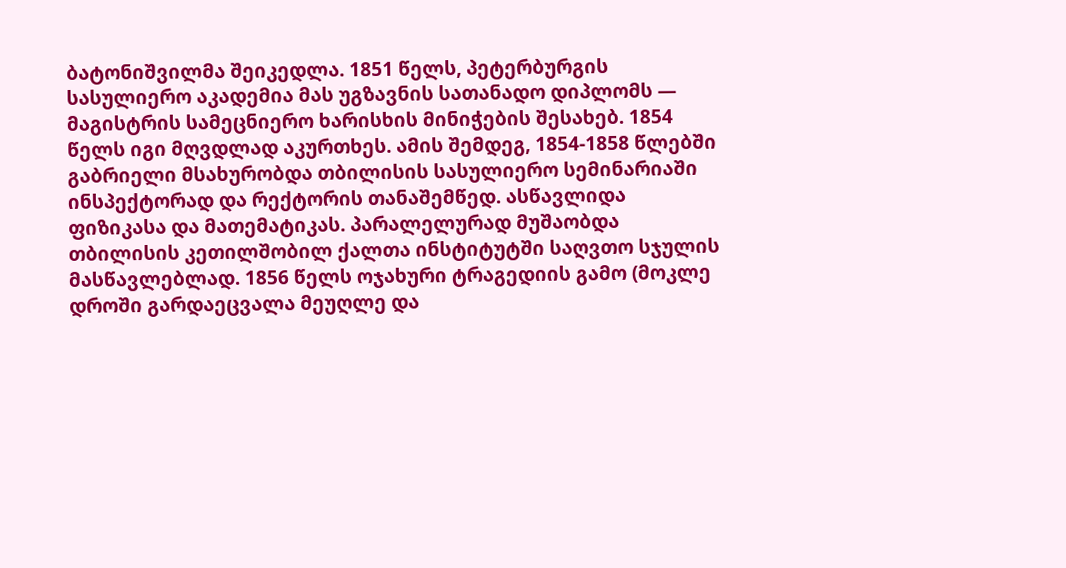ბატონიშვილმა შეიკედლა. 1851 წელს, პეტერბურგის სასულიერო აკადემია მას უგზავნის სათანადო დიპლომს — მაგისტრის სამეცნიერო ხარისხის მინიჭების შესახებ. 1854 წელს იგი მღვდლად აკურთხეს. ამის შემდეგ, 1854-1858 წლებში გაბრიელი მსახურობდა თბილისის სასულიერო სემინარიაში ინსპექტორად და რექტორის თანაშემწედ. ასწავლიდა ფიზიკასა და მათემატიკას. პარალელურად მუშაობდა თბილისის კეთილშობილ ქალთა ინსტიტუტში საღვთო სჯულის მასწავლებლად. 1856 წელს ოჯახური ტრაგედიის გამო (მოკლე დროში გარდაეცვალა მეუღლე და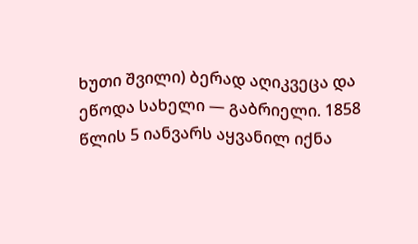ხუთი შვილი) ბერად აღიკვეცა და ეწოდა სახელი — გაბრიელი. 1858 წლის 5 იანვარს აყვანილ იქნა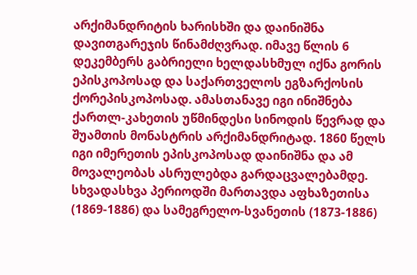არქიმანდრიტის ხარისხში და დაინიშნა დავითგარეჯის წინამძღვრად. იმავე წლის 6 დეკემბერს გაბრიელი ხელდასხმულ იქნა გორის ეპისკოპოსად და საქართველოს ეგზარქოსის ქორეპისკოპოსად. ამასთანავე იგი ინიშნება ქართლ-კახეთის უწმინდესი სინოდის წევრად და შუამთის მონასტრის არქიმანდრიტად. 1860 წელს იგი იმერეთის ეპისკოპოსად დაინიშნა და ამ მოვალეობას ასრულებდა გარდაცვალებამდე. სხვადასხვა პერიოდში მართავდა აფხაზეთისა (1869-1886) და სამეგრელო-სვანეთის (1873-1886)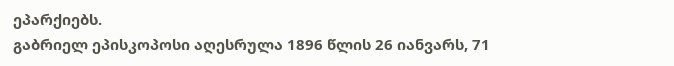ეპარქიებს.
გაბრიელ ეპისკოპოსი აღესრულა 1896 წლის 26 იანვარს, 71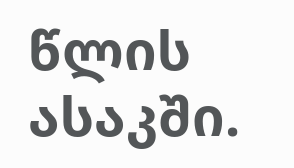წლის ასაკში.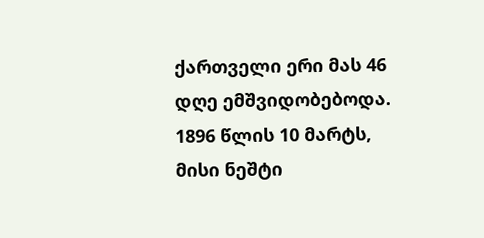ქართველი ერი მას 46 დღე ემშვიდობებოდა.
1896 წლის 10 მარტს, მისი ნეშტი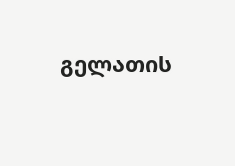გელათის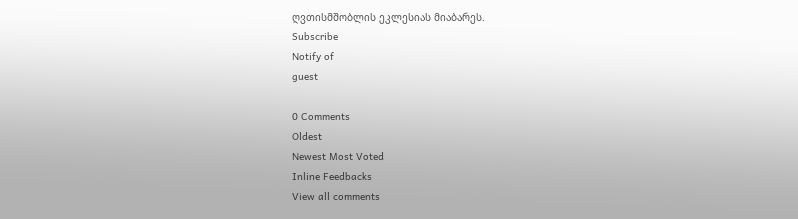ღვთისმშობლის ეკლესიას მიაბარეს.
Subscribe
Notify of
guest

0 Comments
Oldest
Newest Most Voted
Inline Feedbacks
View all comments